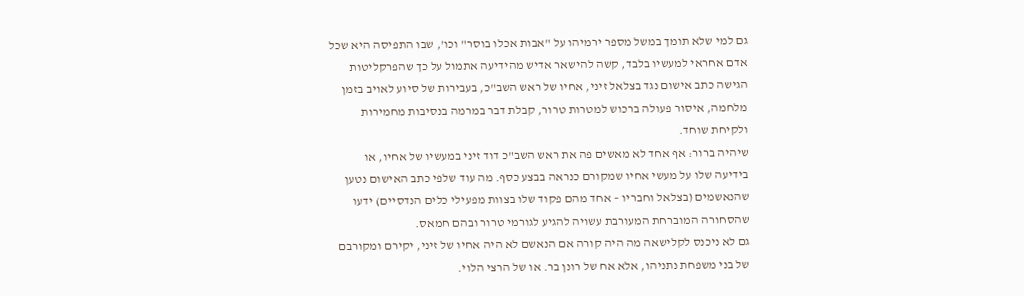גם למי שלא תומך במשל מספר ירמיהו על "אבות אכלו בוסר" וכו', שבו התפיסה היא שכל אדם אחראי למעשיו בלבד, קשה להישאר אדיש מהידיעה אתמול על כך שהפרקליטות הגישה כתב אישום נגד בצלאל זיני, אחיו של ראש השב"כ, בעבירות של סיוע לאויב בזמן מלחמה, איסור פעולה ברכוש למטרות טרור, קבלת דבר במרמה בנסיבות מחמירות ולקיחת שוחד.
שיהיה ברור: אף אחד לא מאשים פה את ראש השב"כ דוד זיני במעשיו של אחיו, או בידיעה שלו על מעשי אחיו שמקורם כנראה בבצע כסף. מה עוד שלפי כתב האישום נטען שהנאשמים (בצלאל וחבריו – אחד מהם פקוד שלו בצוות מפעילי כלים הנדסיים) ידעו שהסחורה המוברחת המעורבת עשויה להגיע לגורמי טרור ובהם חמאס.
גם לא ניכנס לקלישאה מה היה קורה אם הנאשם לא היה אחיו של זיני, יקירם ומקורבם של בני משפחת נתניהו, אלא אח של רונן בר. או של הרצי הלוי.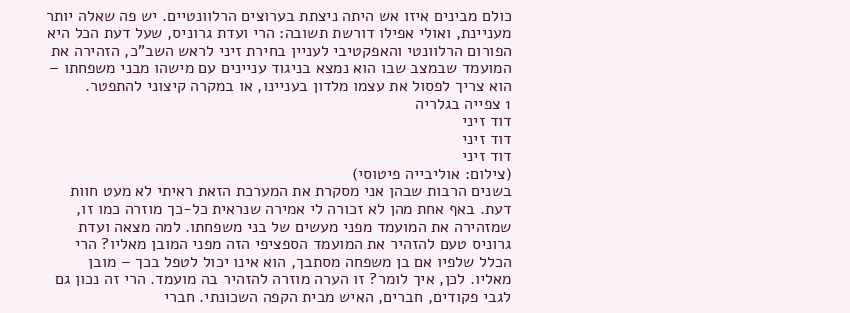כולם מבינים איזו אש היתה ניצתת בערוצים הרלוונטיים. יש פה שאלה יותר מעניינת, ואולי אפילו דורשת תשובה: הרי ועדת גרוניס, שעל דעת הכל היא הפורום הרלוונטי והאפקטיבי לעניין בחירת זיני לראש השב"כ, הזהירה את המועמד שבמצב שבו הוא נמצא בניגוד עניינים עם מישהו מבני משפחתו – הוא צריך לפסול את עצמו מלדון בעניינו, או במקרה קיצוני להתפטר.
1 צפייה בגלריה
דוד זיני
דוד זיני
דוד זיני
(צילום: אוליבייה פיטוסי)
בשנים הרבות שבהן אני מסקרת את המערכת הזאת ראיתי לא מעט חוות דעת. באף אחת מהן לא זכורה לי אמירה שנראית כל-כך מוזרה כמו זו, שמזהירה את המועמד מפני מעשים של בני משפחתו. למה מצאה ועדת גרוניס טעם להזהיר את המועמד הספציפי הזה מפני המובן מאליו? הרי הכלל שלפיו אם בן משפחה מסתבך, הוא אינו יכול לטפל בכך – מובן מאליו. לכן, איך לומר? זו הערה מוזרה להזהיר בה מועמד. הרי זה נכון גם לגבי פקודים, חברים, האיש מבית הקפה השכונתי. חברי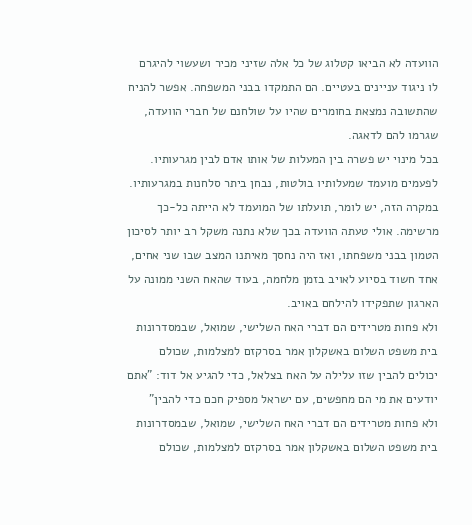הוועדה לא הביאו קטלוג של כל אלה שזיני מכיר ושעשוי להיגרם לו ניגוד עניינים בעטיים. הם התמקדו בבני המשפחה. אפשר להניח שהתשובה נמצאת בחומרים שהיו על שולחנם של חברי הוועדה, שגרמו להם לדאגה.
בכל מינוי יש פשרה בין המעלות של אותו אדם לבין מגרעותיו. לפעמים מועמד שמעלותיו בולטות, נבחן ביתר סלחנות במגרעותיו. במקרה הזה, יש לומר, תועלתו של המועמד לא הייתה כל-כך מרשימה. אולי טעתה הוועדה בכך שלא נתנה משקל רב יותר לסיכון הטמון בבני משפחתו, ואז היה נחסך מאיתנו המצב שבו שני אחים, אחד חשוד בסיוע לאויב בזמן מלחמה, בעוד שהאח השני ממונה על הארגון שתפקידו להילחם באויב.
ולא פחות מטרידים הם דברי האח השלישי, שמואל, שבמסדרונות בית משפט השלום באשקלון אמר בסרקזם למצלמות, שכולם יכולים להבין שזו עלילה על האח בצלאל, כדי להגיע אל דוד: "אתם יודעים את מי הם מחפשים, עם ישראל מספיק חכם כדי להבין"
ולא פחות מטרידים הם דברי האח השלישי, שמואל, שבמסדרונות בית משפט השלום באשקלון אמר בסרקזם למצלמות, שכולם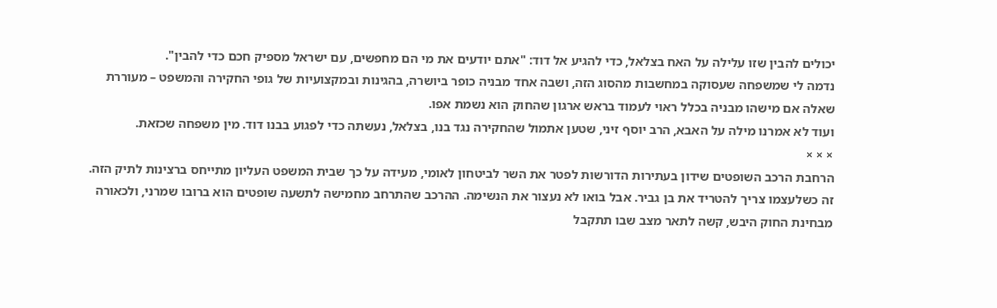יכולים להבין שזו עלילה על האח בצלאל, כדי להגיע אל דוד: "אתם יודעים את מי הם מחפשים, עם ישראל מספיק חכם כדי להבין".
נדמה לי שמשפחה שעסוקה במחשבות מהסוג הזה, ושבה אחד מבניה כופר ביושרה, בהגינות ובמקצועיות של גופי החקירה והמשפט – מעוררת שאלה אם מישהו מבניה בכלל ראוי לעמוד בראש ארגון שהחוק הוא נשמת אפו.
ועוד לא אמרנו מילה על האבא, הרב יוסף זיני, שטען אתמול שהחקירה נגד בנו, בצלאל, נעשתה כדי לפגוע בבנו דוד. מין משפחה שכזאת.
× × ×
הרחבת הרכב השופטים שידון בעתירות הדורשות לפטר את השר לביטחון לאומי, מעידה על כך שבית המשפט העליון מתייחס ברצינות לתיק הזה. זה כשלעצמו צריך להטריד את בן גביר. אבל בואו לא נעצור את הנשימה. ההרכב שהתרחב מחמישה לתשעה שופטים הוא ברובו שמרני, ולכאורה מבחינת החוק היבש, קשה לתאר מצב שבו תתקבל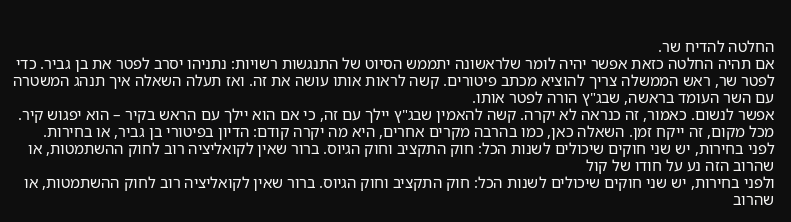החלטה להדיח שר.
אם תהיה החלטה כזאת אפשר יהיה לומר שלראשונה יתממש הסיוט של התנגשות רשויות: נתניהו יסרב לפטר את בן גביר. כדי לפטר שר, ראש הממשלה צריך להוציא מכתב פיטורים. קשה לראות אותו עושה את זה. ואז תעלה השאלה איך תנהג המשטרה עם השר העומד בראשה, שבג"ץ הורה לפטר אותו.
אפשר לנשום. כאמור, זה כנראה לא יקרה. קשה להאמין שבג"ץ יילך עם זה, כי אם הוא יילך עם הראש בקיר – הוא יפגוש קיר. מכל מקום, זה ייקח זמן. השאלה כאן, כמו בהרבה מקרים אחרים, היא מה יקרה קודם: הדיון בפיטורי בן גביר, או בחירות.
לפני בחירות, יש שני חוקים שיכולים לשנות הכל: חוק התקציב וחוק הגיוס. ברור שאין לקואליציה רוב לחוק ההשתמטות, או שהרוב הזה נע על חודו של קול
ולפני בחירות, יש שני חוקים שיכולים לשנות הכל: חוק התקציב וחוק הגיוס. ברור שאין לקואליציה רוב לחוק ההשתמטות, או שהרוב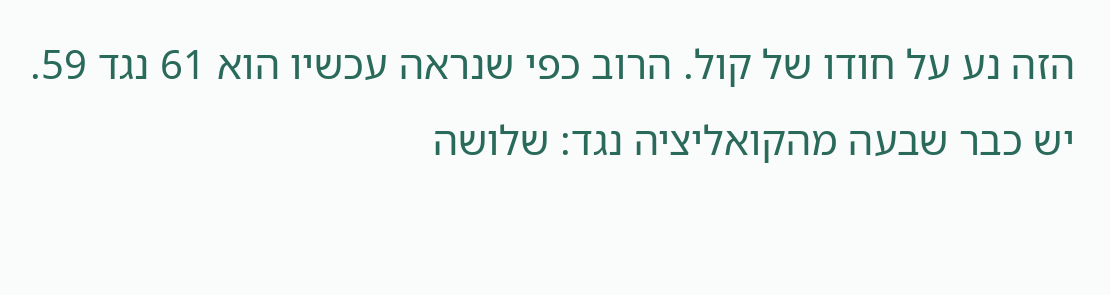הזה נע על חודו של קול. הרוב כפי שנראה עכשיו הוא 61 נגד 59. יש כבר שבעה מהקואליציה נגד: שלושה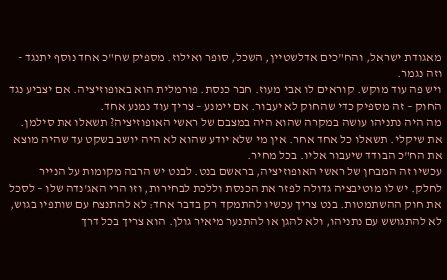מאגודת ישראל, והח"כים אדלשטיין, השכל, סופר ואילוז. מספיק שח"כ אחד נוסף יתנגד - וזה נגמר.
ויש פה עוד מוקש. קוראים לו אבי מעוז. חבר כנסת. פורמלית הוא באופוזיציה. אם יצביע נגד החוק – זה מספיק כדי שהחוק לא יעבור. אם יימנע – צריך עוד נמנע אחד.
מה היה נתניהו עושה במקרה שהוא היה במצבם של ראשי האופוזיציה? תשאלו את סילמן. את שיקלי. תשאלו כל אחד אחר. אין מי שלא יודע שהוא לא היה יושב בשקט עד שהיה מוצא את הח"כ הבודד שיעבור אליו. בכל מחיר.
עכשיו זה המבחן של ראשי האופוזיציה, בראשם בנט. לבנט יש הרבה מקומות על הנייר לחלק. יש לו מוטיבציה גדולה לפזר את הכנסת וללכת לבחירות, וזו הרי האג'נדה שלו – לסכל את חוק ההשתמטות. בנט צריך עכשיו להתמקד רק בדבר אחד: לא להתנצח עם שותפיו בגוש, לא להתגושש עם נתניהו, ולא להגן או להתנער מיאיר גולן. הוא צריך בכל דרך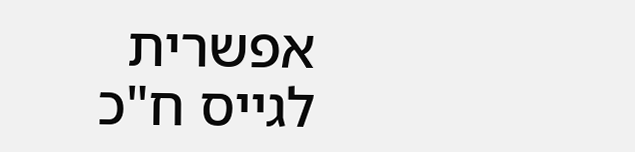אפשרית לגייס ח"כ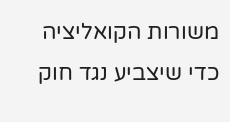משורות הקואליציה כדי שיצביע נגד חוק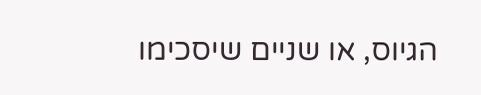הגיוס, או שניים שיסכימו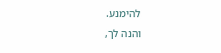להימנע.
והנה לך,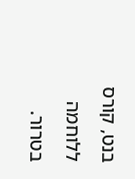בנט, קורס ללוחמה בטרור.